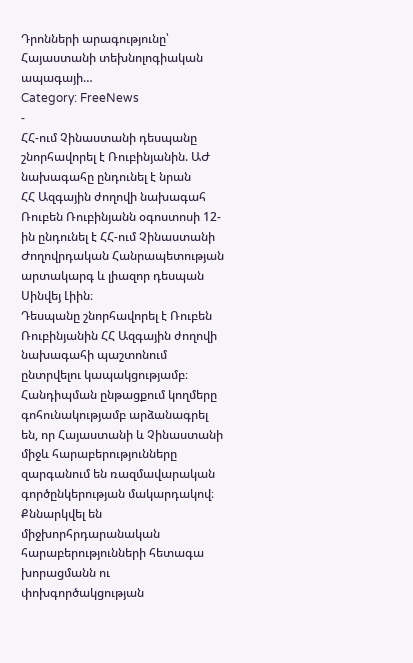Դրոնների արագությունը՝ Հայաստանի տեխնոլոգիական ապագայի…
Category: FreeNews
-
ՀՀ-ում Չինաստանի դեսպանը շնորհավորել է Ռուբինյանին. ԱԺ նախագահը ընդունել է նրան
ՀՀ Ազգային ժողովի նախագահ Ռուբեն Ռուբինյանն օգոստոսի 12-ին ընդունել է ՀՀ-ում Չինաստանի Ժողովրդական Հանրապետության արտակարգ և լիազոր դեսպան Սինվեյ Լիին։
Դեսպանը շնորհավորել է Ռուբեն Ռուբինյանին ՀՀ Ազգային ժողովի նախագահի պաշտոնում ընտրվելու կապակցությամբ։
Հանդիպման ընթացքում կողմերը գոհունակությամբ արձանագրել են, որ Հայաստանի և Չինաստանի միջև հարաբերությունները զարգանում են ռազմավարական գործընկերության մակարդակով։
Քննարկվել են միջխորհրդարանական հարաբերությունների հետագա խորացմանն ու փոխգործակցության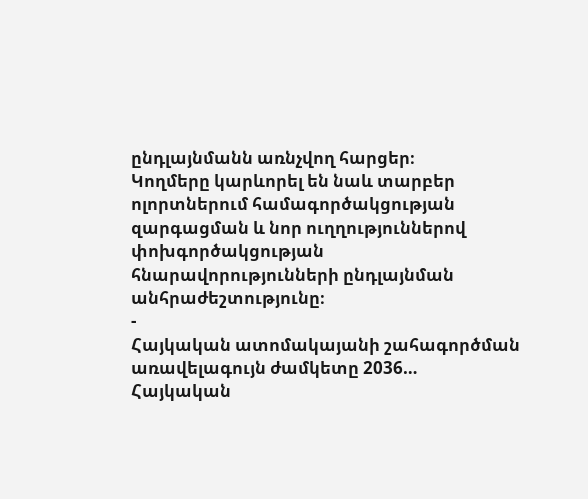ընդլայնմանն առնչվող հարցեր։
Կողմերը կարևորել են նաև տարբեր ոլորտներում համագործակցության զարգացման և նոր ուղղություններով փոխգործակցության հնարավորությունների ընդլայնման անհրաժեշտությունը։
-
Հայկական ատոմակայանի շահագործման առավելագույն ժամկետը 2036…
Հայկական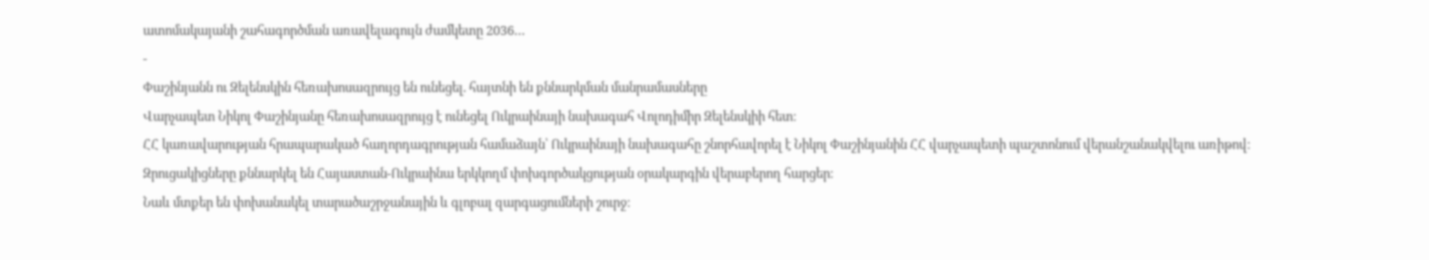ատոմակայանի շահագործման առավելագույն ժամկետը 2036…
-
Փաշինյանն ու Զելենսկին հեռախոսազրույց են ունեցել. հայտնի են քննարկման մանրամասները
Վարչապետ Նիկոլ Փաշինյանը հեռախոսազրույց է ունեցել Ուկրաինայի նախագահ Վոլոդիմիր Զելենսկիի հետ։
ՀՀ կառավարության հրապարակած հաղորդագրության համաձայն՝ Ուկրաինայի նախագահը շնորհավորել է Նիկոլ Փաշինյանին ՀՀ վարչապետի պաշտոնում վերանշանակվելու առիթով։
Զրուցակիցները քննարկել են Հայաստան-Ուկրաինա երկկողմ փոխգործակցության օրակարգին վերաբերող հարցեր։
Նաև մտքեր են փոխանակել տարածաշրջանային և գլոբալ զարգացումների շուրջ։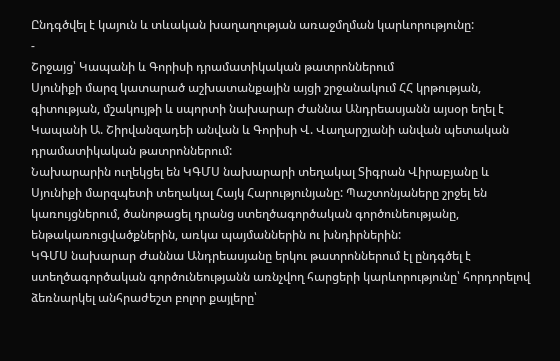Ընդգծվել է կայուն և տևական խաղաղության առաջմղման կարևորությունը:
-
Շրջայց՝ Կապանի և Գորիսի դրամատիկական թատրոններում
Սյունիքի մարզ կատարած աշխատանքային այցի շրջանակում ՀՀ կրթության, գիտության, մշակույթի և սպորտի նախարար Ժաննա Անդրեասյանն այսօր եղել է Կապանի Ա. Շիրվանզադեի անվան և Գորիսի Վ. Վաղարշյանի անվան պետական դրամատիկական թատրոններում:
Նախարարին ուղեկցել են ԿԳՄՍ նախարարի տեղակալ Տիգրան Վիրաբյանը և Սյունիքի մարզպետի տեղակալ Հայկ Հարությունյանը: Պաշտոնյաները շրջել են կառույցներում, ծանոթացել դրանց ստեղծագործական գործունեությանը, ենթակառուցվածքներին, առկա պայմաններին ու խնդիրներին:
ԿԳՄՍ նախարար Ժաննա Անդրեասյանը երկու թատրոններում էլ ընդգծել է ստեղծագործական գործունեությանն առնչվող հարցերի կարևորությունը՝ հորդորելով ձեռնարկել անհրաժեշտ բոլոր քայլերը՝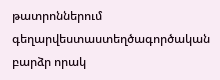թատրոններում գեղարվեստաստեղծագործական բարձր որակ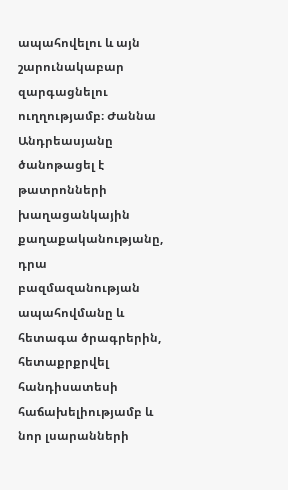ապահովելու և այն շարունակաբար զարգացնելու ուղղությամբ։ Ժաննա Անդրեասյանը ծանոթացել է թատրոնների խաղացանկային քաղաքականությանը, դրա բազմազանության ապահովմանը և հետագա ծրագրերին, հետաքրքրվել հանդիսատեսի հաճախելիությամբ և նոր լսարանների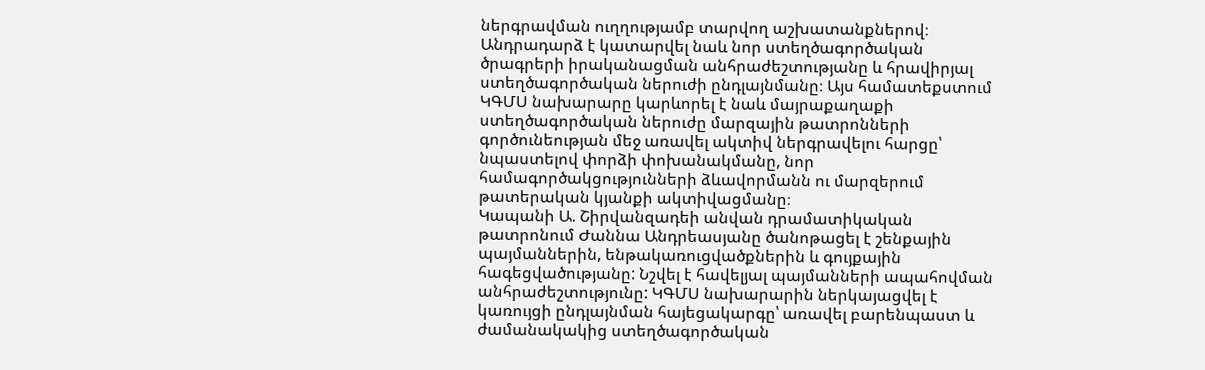ներգրավման ուղղությամբ տարվող աշխատանքներով։
Անդրադարձ է կատարվել նաև նոր ստեղծագործական ծրագրերի իրականացման անհրաժեշտությանը և հրավիրյալ ստեղծագործական ներուժի ընդլայնմանը։ Այս համատեքստում ԿԳՄՍ նախարարը կարևորել է նաև մայրաքաղաքի ստեղծագործական ներուժը մարզային թատրոնների գործունեության մեջ առավել ակտիվ ներգրավելու հարցը՝ նպաստելով փորձի փոխանակմանը, նոր համագործակցությունների ձևավորմանն ու մարզերում թատերական կյանքի ակտիվացմանը։
Կապանի Ա. Շիրվանզադեի անվան դրամատիկական թատրոնում Ժաննա Անդրեասյանը ծանոթացել է շենքային պայմաններին, ենթակառուցվածքներին և գույքային հագեցվածությանը: Նշվել է հավելյալ պայմանների ապահովման անհրաժեշտությունը: ԿԳՄՍ նախարարին ներկայացվել է կառույցի ընդլայնման հայեցակարգը՝ առավել բարենպաստ և ժամանակակից ստեղծագործական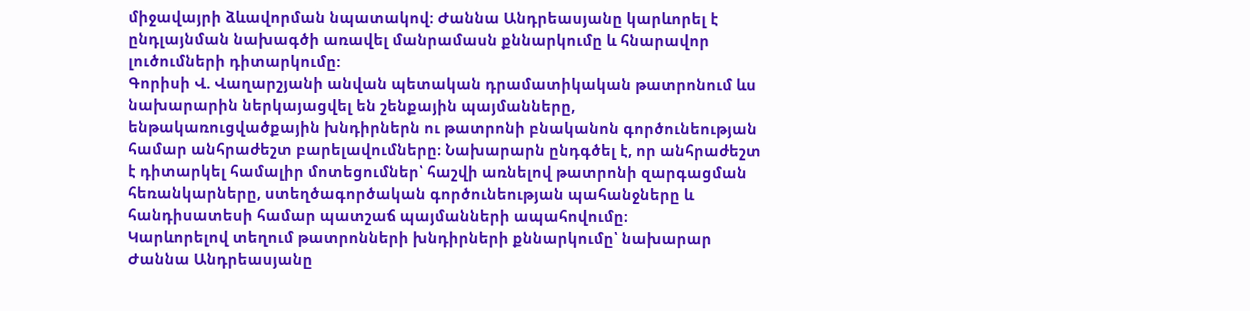միջավայրի ձևավորման նպատակով։ Ժաննա Անդրեասյանը կարևորել է ընդլայնման նախագծի առավել մանրամասն քննարկումը և հնարավոր լուծումների դիտարկումը:
Գորիսի Վ. Վաղարշյանի անվան պետական դրամատիկական թատրոնում ևս նախարարին ներկայացվել են շենքային պայմանները, ենթակառուցվածքային խնդիրներն ու թատրոնի բնականոն գործունեության համար անհրաժեշտ բարելավումները։ Նախարարն ընդգծել է, որ անհրաժեշտ է դիտարկել համալիր մոտեցումներ՝ հաշվի առնելով թատրոնի զարգացման հեռանկարները, ստեղծագործական գործունեության պահանջները և հանդիսատեսի համար պատշաճ պայմանների ապահովումը։
Կարևորելով տեղում թատրոնների խնդիրների քննարկումը՝ նախարար Ժաննա Անդրեասյանը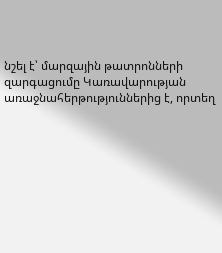նշել է՝ մարզային թատրոնների զարգացումը Կառավարության առաջնահերթություններից է, որտեղ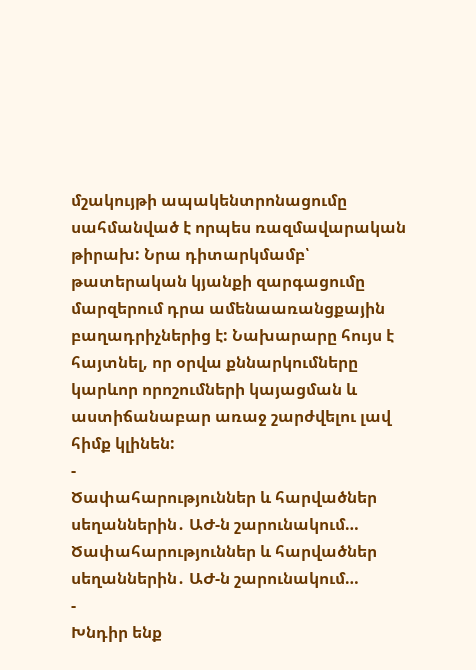մշակույթի ապակենտրոնացումը սահմանված է որպես ռազմավարական թիրախ: Նրա դիտարկմամբ՝ թատերական կյանքի զարգացումը մարզերում դրա ամենաառանցքային բաղադրիչներից է: Նախարարը հույս է հայտնել, որ օրվա քննարկումները կարևոր որոշումների կայացման և աստիճանաբար առաջ շարժվելու լավ հիմք կլինեն:
-
Ծափահարություններ և հարվածներ սեղաններին․ ԱԺ-ն շարունակում…
Ծափահարություններ և հարվածներ սեղաններին․ ԱԺ-ն շարունակում…
-
Խնդիր ենք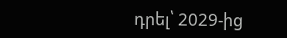դրել՝ 2029-ից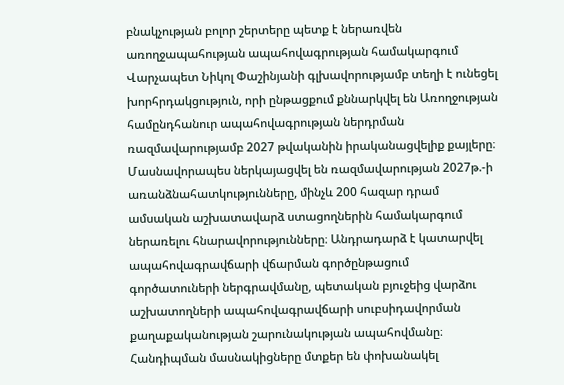բնակչության բոլոր շերտերը պետք է ներառվեն առողջապահության ապահովագրության համակարգում
Վարչապետ Նիկոլ Փաշինյանի գլխավորությամբ տեղի է ունեցել խորհրդակցություն, որի ընթացքում քննարկվել են Առողջության համընդհանուր ապահովագրության ներդրման ռազմավարությամբ 2027 թվականին իրականացվելիք քայլերը։
Մասնավորապես ներկայացվել են ռազմավարության 2027թ.-ի առանձնահատկությունները, մինչև 200 հազար դրամ ամսական աշխատավարձ ստացողներին համակարգում ներառելու հնարավորությունները։ Անդրադարձ է կատարվել ապահովագրավճարի վճարման գործընթացում գործատուների ներգրավմանը, պետական բյուջեից վարձու աշխատողների ապահովագրավճարի սուբսիդավորման քաղաքականության շարունակության ապահովմանը։ Հանդիպման մասնակիցները մտքեր են փոխանակել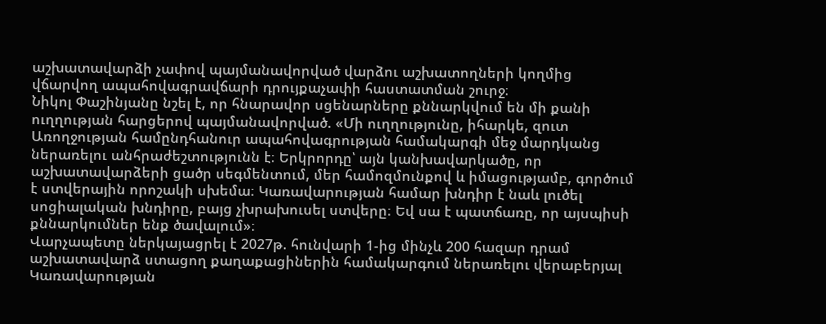աշխատավարձի չափով պայմանավորված վարձու աշխատողների կողմից վճարվող ապահովագրավճարի դրույքաչափի հաստատման շուրջ։
Նիկոլ Փաշինյանը նշել է, որ հնարավոր սցենարները քննարկվում են մի քանի ուղղության հարցերով պայմանավորված. «Մի ուղղությունը, իհարկե, զուտ Առողջության համընդհանուր ապահովագրության համակարգի մեջ մարդկանց ներառելու անհրաժեշտությունն է։ Երկրորդը՝ այն կանխավարկածը, որ աշխատավարձերի ցածր սեգմենտում, մեր համոզմունքով և իմացությամբ, գործում է ստվերային որոշակի սխեմա։ Կառավարության համար խնդիր է նաև լուծել սոցիալական խնդիրը, բայց չխրախուսել ստվերը։ Եվ սա է պատճառը, որ այսպիսի քննարկումներ ենք ծավալում»։
Վարչապետը ներկայացրել է 2027թ. հունվարի 1-ից մինչև 200 հազար դրամ աշխատավարձ ստացող քաղաքացիներին համակարգում ներառելու վերաբերյալ Կառավարության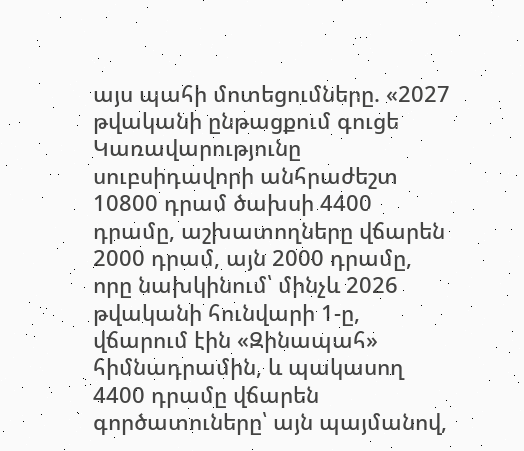այս պահի մոտեցումները. «2027 թվականի ընթացքում գուցե Կառավարությունը սուբսիդավորի անհրաժեշտ 10800 դրամ ծախսի 4400 դրամը, աշխատողները վճարեն 2000 դրամ, այն 2000 դրամը, որը նախկինում՝ մինչև 2026 թվականի հունվարի 1-ը, վճարում էին «Զինապահ» հիմնադրամին, և պակասող 4400 դրամը վճարեն գործատուները՝ այն պայմանով,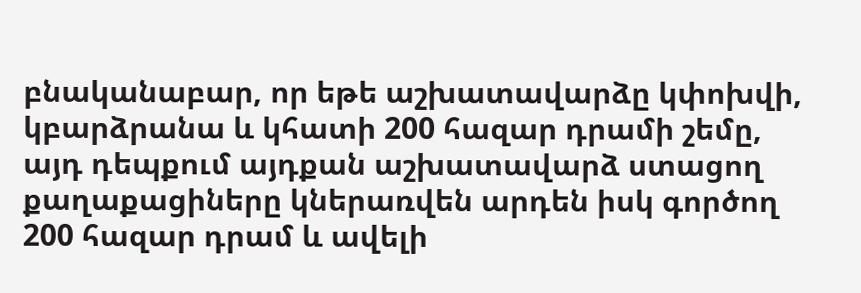բնականաբար, որ եթե աշխատավարձը կփոխվի, կբարձրանա և կհատի 200 հազար դրամի շեմը, այդ դեպքում այդքան աշխատավարձ ստացող քաղաքացիները կներառվեն արդեն իսկ գործող 200 հազար դրամ և ավելի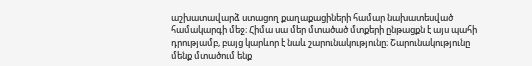աշխատավարձ ստացող քաղաքացիների համար նախատեսված համակարգի մեջ։ Հիմա սա մեր մտածած մտքերի ընթացքն է այս պահի դրությամբ, բայց կարևոր է նաև շարունակությունը։ Շարունակությունը մենք մտածում ենք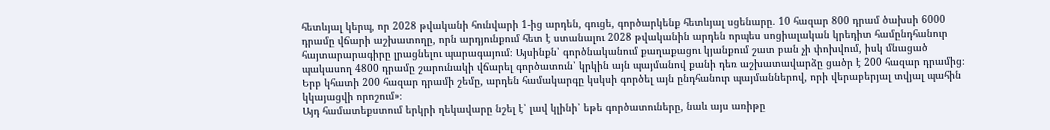հետևյալ կերպ, որ 2028 թվականի հունվարի 1-ից արդեն, գուցե, գործարկենք հետևյալ սցենարը․ 10 հազար 800 դրամ ծախսի 6000 դրամը վճարի աշխատողը, որն արդյունքում հետ է ստանալու 2028 թվականին արդեն որպես սոցիալական կրեդիտ համընդհանուր հայտարարագիրը լրացնելու պարագայում։ Այսինքն՝ գործնականում քաղաքացու կյանքում շատ բան չի փոխվում, իսկ մնացած պակասող 4800 դրամը շարունակի վճարել գործատուն՝ կրկին այն պայմանով քանի դեռ աշխատավարձը ցածր է 200 հազար դրամից։ Երբ կհատի 200 հազար դրամի շեմը, արդեն համակարգը կսկսի գործել այն ընդհանուր պայմաններով, որի վերաբերյալ տվյալ պահին կկայացվի որոշում»։
Այդ համատեքստում երկրի ղեկավարը նշել է՝ լավ կլինի՝ եթե գործատուները, նաև այս առիթը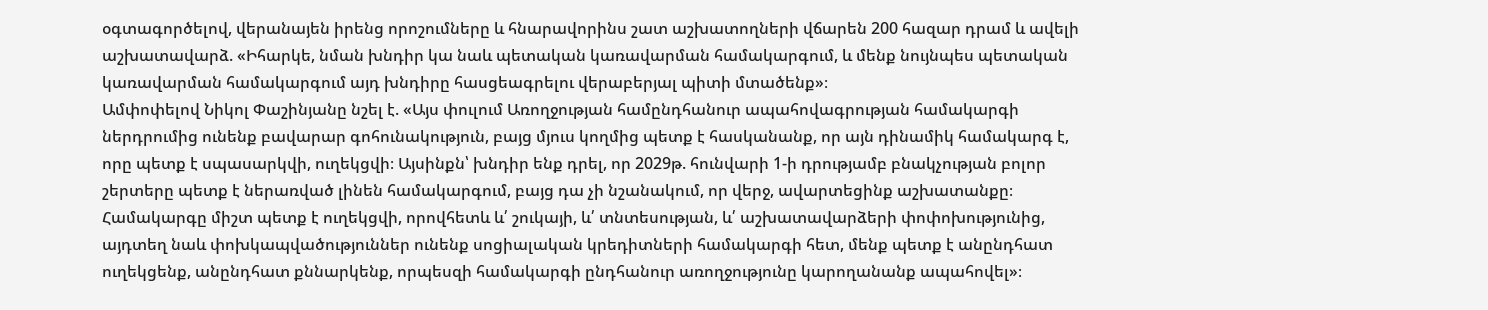օգտագործելով, վերանայեն իրենց որոշումները և հնարավորինս շատ աշխատողների վճարեն 200 հազար դրամ և ավելի աշխատավարձ. «Իհարկե, նման խնդիր կա նաև պետական կառավարման համակարգում, և մենք նույնպես պետական կառավարման համակարգում այդ խնդիրը հասցեագրելու վերաբերյալ պիտի մտածենք»։
Ամփոփելով Նիկոլ Փաշինյանը նշել է. «Այս փուլում Առողջության համընդհանուր ապահովագրության համակարգի ներդրումից ունենք բավարար գոհունակություն, բայց մյուս կողմից պետք է հասկանանք, որ այն դինամիկ համակարգ է, որը պետք է սպասարկվի, ուղեկցվի։ Այսինքն՝ խնդիր ենք դրել, որ 2029թ. հունվարի 1-ի դրությամբ բնակչության բոլոր շերտերը պետք է ներառված լինեն համակարգում, բայց դա չի նշանակում, որ վերջ, ավարտեցինք աշխատանքը։ Համակարգը միշտ պետք է ուղեկցվի, որովհետև և՛ շուկայի, և՛ տնտեսության, և՛ աշխատավարձերի փոփոխությունից, այդտեղ նաև փոխկապվածություններ ունենք սոցիալական կրեդիտների համակարգի հետ, մենք պետք է անընդհատ ուղեկցենք, անընդհատ քննարկենք, որպեսզի համակարգի ընդհանուր առողջությունը կարողանանք ապահովել»։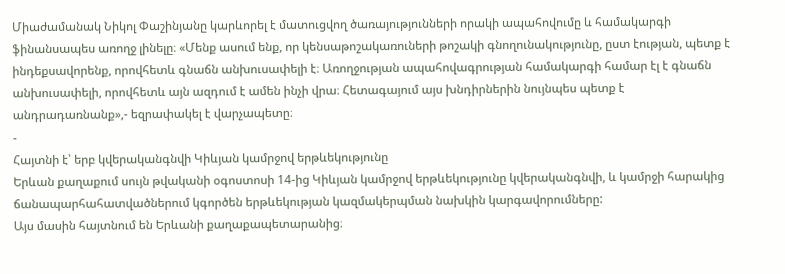Միաժամանակ Նիկոլ Փաշինյանը կարևորել է մատուցվող ծառայությունների որակի ապահովումը և համակարգի ֆինանսապես առողջ լինելը։ «Մենք ասում ենք, որ կենսաթոշակառուների թոշակի գնողունակությունը, ըստ էության, պետք է ինդեքսավորենք, որովհետև գնաճն անխուսափելի է։ Առողջության ապահովագրության համակարգի համար էլ է գնաճն անխուսափելի, որովհետև այն ազդում է ամեն ինչի վրա։ Հետագայում այս խնդիրներին նույնպես պետք է անդրադառնանք»,- եզրափակել է վարչապետը։
-
Հայտնի է՝ երբ կվերականգնվի Կիևյան կամրջով երթևեկությունը
Երևան քաղաքում սույն թվականի օգոստոսի 14-ից Կիևյան կամրջով երթևեկությունը կվերականգնվի, և կամրջի հարակից ճանապարհահատվածներում կգործեն երթևեկության կազմակերպման նախկին կարգավորումները:
Այս մասին հայտնում են Երևանի քաղաքապետարանից։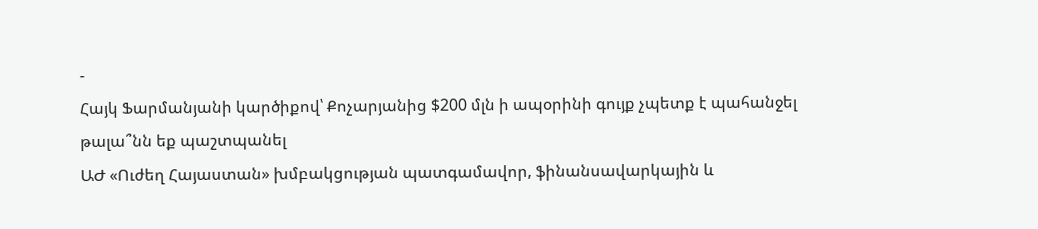-
Հայկ Ֆարմանյանի կարծիքով՝ Քոչարյանից $200 մլն ի ապօրինի գույք չպետք է պահանջել թալա՞նն եք պաշտպանել
ԱԺ «Ուժեղ Հայաստան» խմբակցության պատգամավոր, ֆինանսավարկային և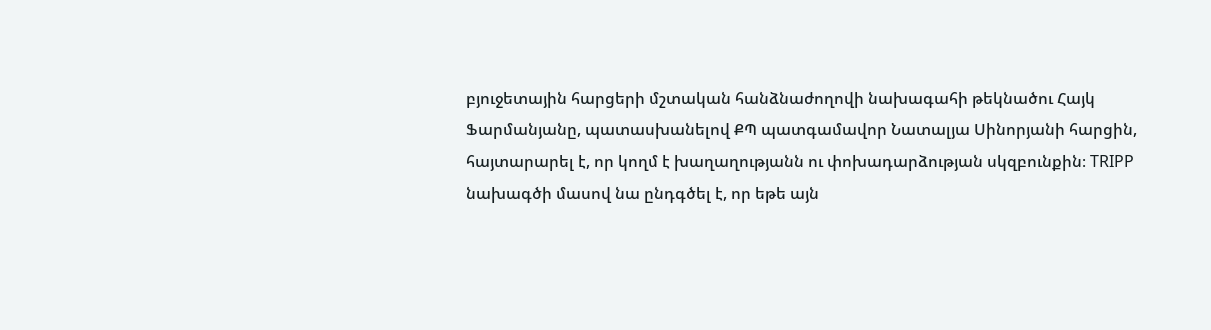բյուջետային հարցերի մշտական հանձնաժողովի նախագահի թեկնածու Հայկ Ֆարմանյանը, պատասխանելով ՔՊ պատգամավոր Նատալյա Սինորյանի հարցին, հայտարարել է, որ կողմ է խաղաղությանն ու փոխադարձության սկզբունքին։ TRIPP նախագծի մասով նա ընդգծել է, որ եթե այն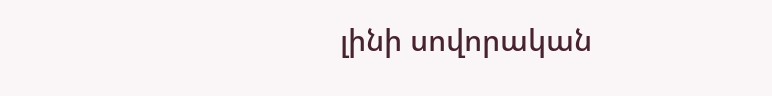լինի սովորական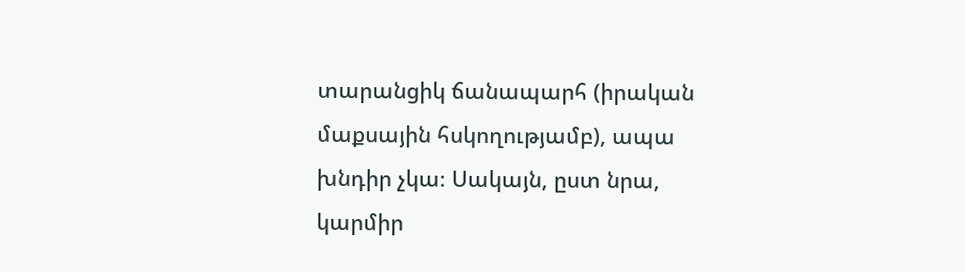տարանցիկ ճանապարհ (իրական մաքսային հսկողությամբ), ապա խնդիր չկա։ Սակայն, ըստ նրա, կարմիր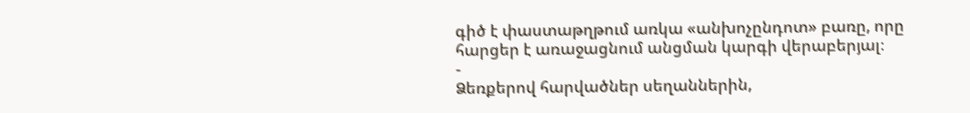գիծ է փաստաթղթում առկա «անխոչընդոտ» բառը, որը հարցեր է առաջացնում անցման կարգի վերաբերյալ։
-
Ձեռքերով հարվածներ սեղաններին,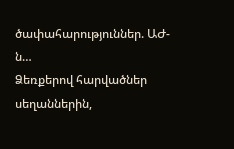ծափահարություններ. ԱԺ-ն…
Ձեռքերով հարվածներ սեղաններին,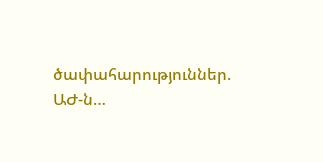ծափահարություններ. ԱԺ-ն…